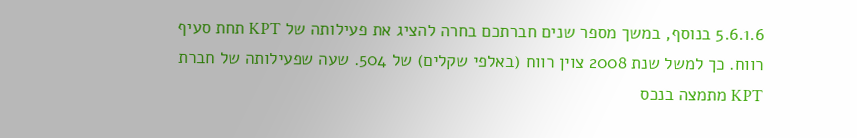5.6.1.6 בנוסף, במשך מספר שנים חברתכם בחרה להציג את פעילותה של KPT תחת סעיף רווח. כך למשל שנת 2008 צוין רווח (באלפי שקלים) של 504. שעה שפעילותה של חברת KPT מתמצה בנכס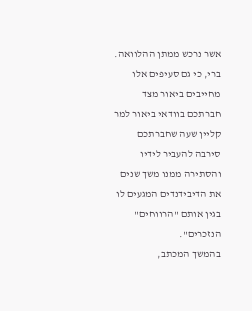אשר נרכש ממתן ההלוואה. ברי, כי גם סעיפים אלו מחייבים ביאור מצד חברתכם בוודאי ביאור למר קליין שעה שחברתכם סירבה להעביר לידיו והסתירה ממנו משך שנים את הדיבידנדים המגעים לו בגין אותם "הרווחים" הנזכרים".
בהמשך המכתב,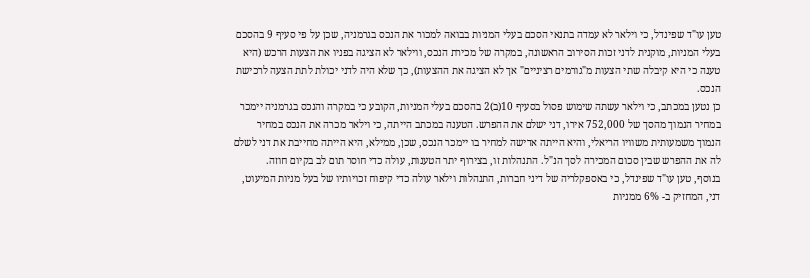טען עו"ד שפינדל, כי וילאר לא עמדה בתנאי הסכם בעלי המניות בבואה למכור את הנכס בגרמניה, שכן על פי סעיף 9 בהסכם בעלי המניות, מוקנית לדני זכות הסירוב הראשונה, במקרה של מכירת הנכס, ווילאר לא הציגה בפניו את הצעות הרכש (היא טענה כי היא קיבלה שתי הצעות מ"גורמים רציניים" אך לא הציגה את ההצעות), כך שלא היה לדני יכולת לתת הצעה לרכישת הנכס.
כן נטען במכתב, כי וילאר עשתה שימוש פסול בסעיף 10(ב)2 בהסכם בעלי המניות, הקובע כי במקרה והנכס בגרמניה יימכר במחיר הנמוך מהסך של 752,000 אירו, דני ישלם את ההפרש. הטענה במכתב הייתה, כי וילאר מכרה את הנכס במחיר הנמוך משמעותית משוויו הריאלי, והיא הייתה אדישה למחיר בו יימכר הנכס, שכן, ממילא, היא הייתה מחייבת את דני לשלם לה את ההפרש שבין סכום המכירה לסך הנ"ל. התנהלות זו, בצירוף יתר הטענות, עולה כדי חוסר תום לב בקיום חוזה.
בנוסף, טען עו"ד שפינדל, כי באספקלריה של דיני חברות, התנהלות וילאר עולה כדי קיפוח זכויותיו של בעל מניות המיעוט, דני, המחזיק ב- 6% ממניות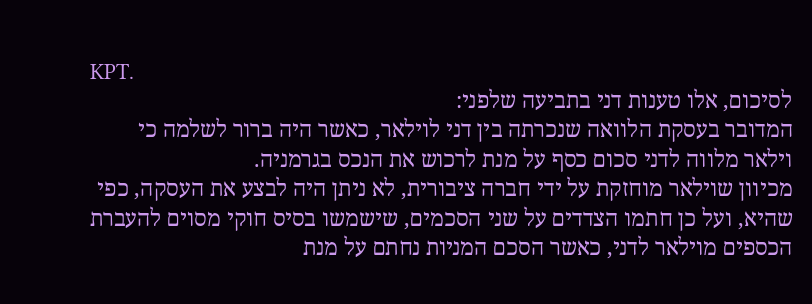KPT.
לסיכום, אלו טענות דני בתביעה שלפני:
המדובר בעסקת הלוואה שנכרתה בין דני לוילאר, כאשר היה ברור לשלמה כי וילאר מלווה לדני סכום כסף על מנת לרכוש את הנכס בגרמניה.
מכיוון שוילאר מוחזקת על ידי חברה ציבורית, לא ניתן היה לבצע את העסקה, כפי שהיא, ועל כן חתמו הצדדים על שני הסכמים, שישמשו בסיס חוקי מסוים להעברת הכספים מוילאר לדני, כאשר הסכם המניות נחתם על מנת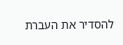להסדיר את העברת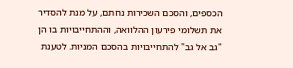הכספים, והסכם השכירות נחתם, על מנת להסדיר את תשלומי פירעון ההלוואה, וההתחייבויות בו הן "גב אל גב" להתחייבויות בהסכם המניות. לטענת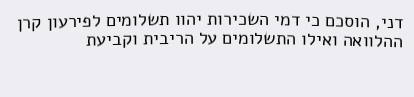דני, הוסכם כי דמי השכירות יהוו תשלומים לפירעון קרן ההלוואה ואילו התשלומים על הריבית וקביעת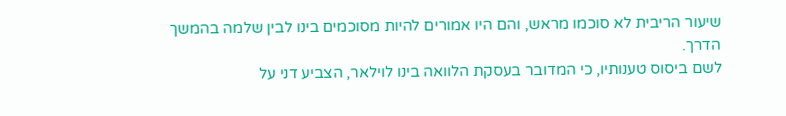שיעור הריבית לא סוכמו מראש, והם היו אמורים להיות מסוכמים בינו לבין שלמה בהמשך הדרך.
לשם ביסוס טענותיו, כי המדובר בעסקת הלוואה בינו לוילאר, הצביע דני על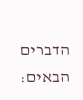הדברים הבאים: